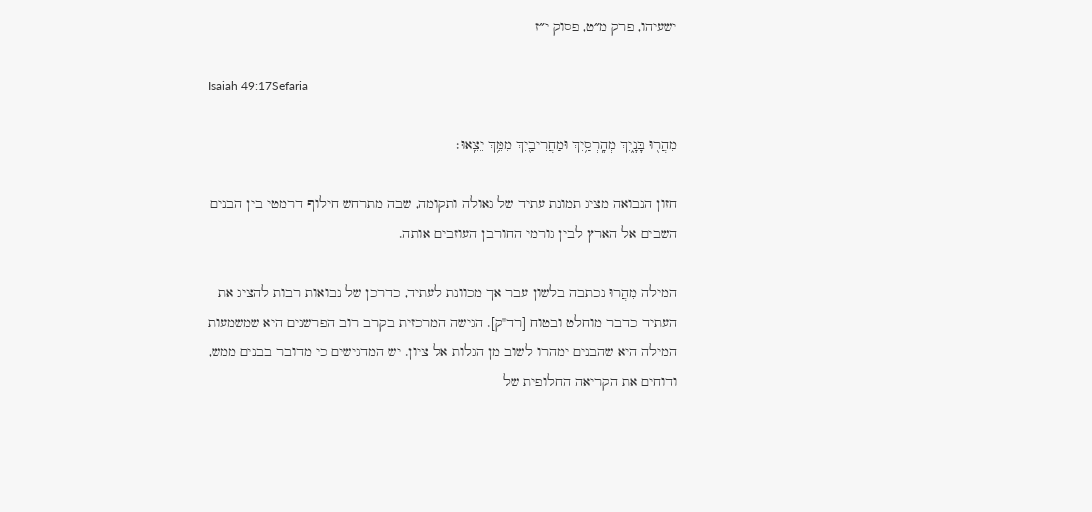ישעיהו, פרק מ״ט, פסוק י״ז

Isaiah 49:17Sefaria

מִהֲר֖וּ בָּנָ֑יִךְ מְהָֽרְסַ֥יִךְ וּמַחֲרִיבַ֖יִךְ מִמֵּ֥ךְ יֵצֵֽאוּ׃

חזון הנבואה מציג תמונת עתיד של גאולה ותקומה, שבה מתרחש חילוף דרמטי בין הבנים השבים אל הארץ לבין גורמי החורבן העוזבים אותה.

המילה מִהֲרוּ נכתבה בלשון עבר אך מכוונת לעתיד, כדרכן של נבואות רבות להציג את העתיד כדבר מוחלט ובטוח [רד"ק]. הגישה המרכזית בקרב רוב הפרשנים היא שמשמעות המילה היא שהבנים ימהרו לשוב מן הגלות אל ציון. יש המדגישים כי מדובר בבנים ממש, ודוחים את הקריאה החלופית של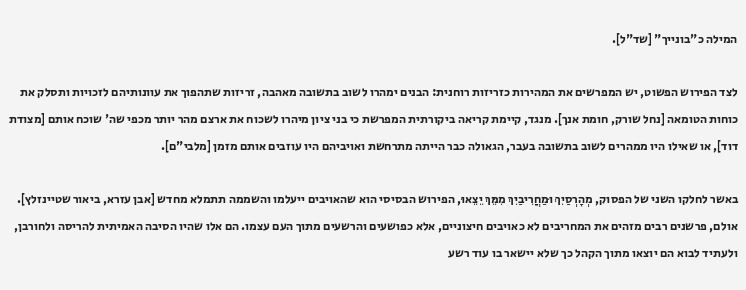המילה כ"בונייך" [שד"ל].

לצד הפירוש הפשוט, יש המפרשים את המהירות כזריזות רוחנית: הבנים ימהרו לשוב בתשובה מאהבה, זריזות שתהפוך את עוונותיהם לזכויות ותסלק את כוחות הטומאה [נחל שורק, חומת אנך]. מנגד, קיימת קריאה ביקורתית המפרשת כי בני ציון מיהרו לשכוח את ארצם מהר יותר מכפי שה' שוכח אותם [מצודת דוד], או שאילו היו ממהרים לשוב בתשובה בעבר, הגאולה כבר הייתה מתרחשת ואויביהם היו עוזבים אותם מזמן [מלבי"ם].

באשר לחלקו השני של הפסוק, מְהָרְסַיִךְ וּמַחֲרִיבַיִךְ מִמֵּךְ יֵצֵאוּ, הפירוש הבסיסי הוא שהאויבים ייעלמו והשממה תתמלא מחדש [אבן עזרא, ביאור שטיינזלץ]. אולם, פרשנים רבים מזהים את המחריבים לא כאויבים חיצוניים, אלא כפושעים והרשעים מתוך העם עצמו. הם אלו שהיו הסיבה האמיתית להריסה ולחורבן, ולעתיד לבוא הם יוצאו מתוך הקהל כך שלא יישאר בו עוד רשע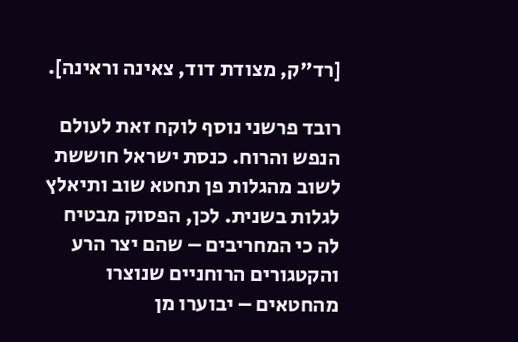[רד"ק, מצודת דוד, צאינה וראינה].

רובד פרשני נוסף לוקח זאת לעולם הנפש והרוח. כנסת ישראל חוששת לשוב מהגלות פן תחטא שוב ותיאלץ לגלות בשנית. לכן, הפסוק מבטיח לה כי המחריבים – שהם יצר הרע והקטגורים הרוחניים שנוצרו מהחטאים – יבוערו מן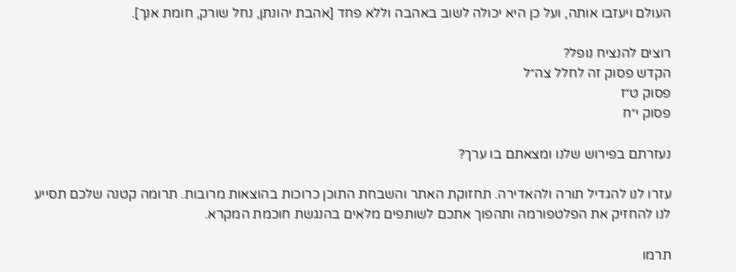העולם ויעזבו אותה, ועל כן היא יכולה לשוב באהבה וללא פחד [אהבת יהונתן, נחל שורק, חומת אנך].

רוצים להנציח נופל?
הקדש פסוק זה לחלל צה״ל
פסוק ט״ז
פסוק י״ח

נעזרתם בפירוש שלנו ומצאתם בו ערך?

עזרו לנו להגדיל תורה ולהאדירה. תחזוקת האתר והשבחת התוכן כרוכות בהוצאות מרובות. תרומה קטנה שלכם תסייע לנו להחזיק את הפלטפורמה ותהפוך אתכם לשותפים מלאים בהנגשת חוכמת המקרא.

תרמו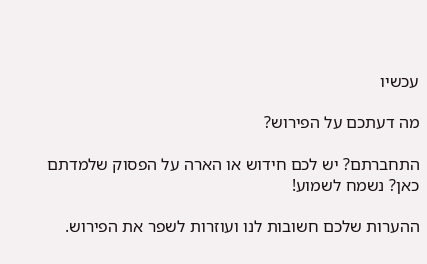עכשיו

מה דעתכם על הפירוש?

התחברתם? יש לכם חידוש או הארה על הפסוק שלמדתם כאן? נשמח לשמוע!

ההערות שלכם חשובות לנו ועוזרות לשפר את הפירוש.